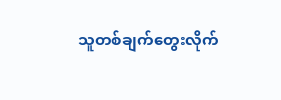သူတစ်ချက်တွေးလိုက်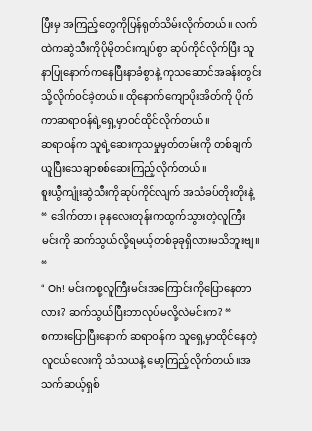ပြီးမှ အကြည့်တွေကိုပြန်ရုတ်သိမ်းလိုက်တယ်။ လက်ထဲကဆွဲသီးကိုပိုမိုတင်းကျပ်စွာ ဆုပ်ကိုင်လိုက်ပြီး သူနာပြုနောက်ကနေပြီးနာခံစွာနဲ့ ကုသဆောင်အခန်းတွင်းသို့လိုက်ဝင်ခဲ့တယ်။ ထိုနောက်ကျောပိုးအိတ်ကို ပိုက်ကာဆရာဝန်ရဲ့ရှေ့မှာဝင်ထိုင်လိုက်တယ်။
ဆရာဝန်က သူရဲ့ဆေးကုသမှုမှတ်တမ်းကို တစ်ချက်ယူပြီးသေချာစစ်ဆေးကြည့်လိုက်တယ်။
စူးယွီကျုံးဆွဲသီးကိုဆုပ်ကိုင်လျက် အသံခပ်တိုးတိုးနဲ့ “ ဒေါက်တာ၊ ခုနလေးတုန်းကထွက်သွားတဲ့လူကြီးမင်းကို ဆက်သွယ်လို့ရမယ့်တစ်ခုခုရှိလားမသိဘူးဗျ။ “
“ Oh! မင်းကစု့လူကြီးမင်းအကြောင်းကိုပြောနေတာလား? ဆက်သွယ်ပြီးဘာလုပ်မလို့လဲမင်းက? “
စကားပြောပြီးနောက် ဆရာဝန်က သူရှေ့မှာထိုင်နေတဲ့ လူငယ်လေးကို သံသယနဲ့ မော့ကြည့်လိုက်တယ်။အသက်ဆယ့်ရှစ်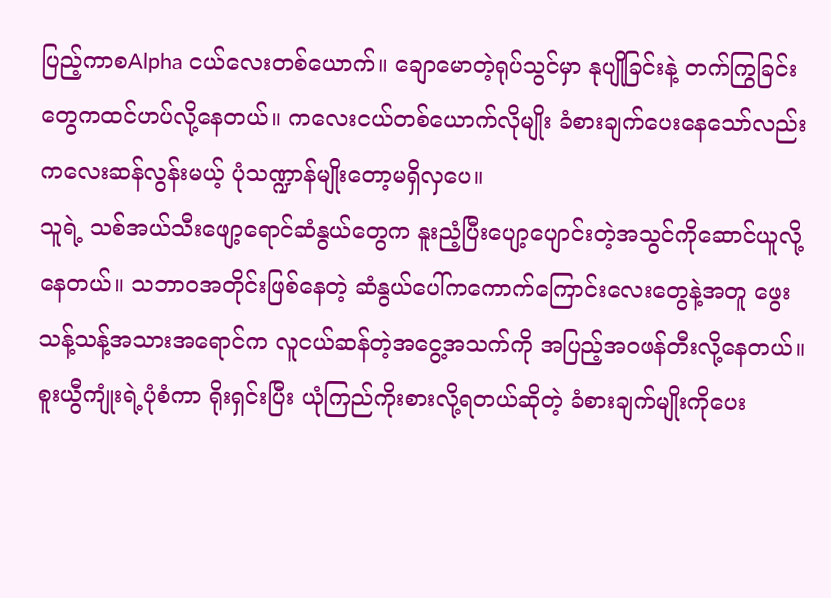ပြည့်ကာစAlpha ငယ်လေးတစ်ယောက်။ ချောမောတဲ့ရုပ်သွင်မှာ နုပျိုခြင်းနဲ့ တက်ကြွခြင်းတွေကထင်ဟပ်လို့နေတယ်။ ကလေးငယ်တစ်ယောက်လိုမျိုး ခံစားချက်ပေးနေသော်လည်း ကလေးဆန်လွန်းမယ့် ပုံသဏ္ဍာန်မျိုးတော့မရှိလှပေ။
သူရဲ့ သစ်အယ်သီးဖျော့ရောင်ဆံနွယ်တွေက နူးညံ့ပြီးပျော့ပျောင်းတဲ့အသွင်ကိုဆောင်ယူလို့နေတယ်။ သဘာဝအတိုင်းဖြစ်နေတဲ့ ဆံနွယ်ပေါ်ကကောက်ကြောင်းလေးတွေနဲ့အတူ ဖွေးသန့်သန့်အသားအရောင်က လူငယ်ဆန်တဲ့အငွေ့အသက်ကို အပြည့်အဝဖန်တီးလို့နေတယ်။
စူးယွီကျုံးရဲ့ပုံစံကာ ရိုးရှင်းပြီး ယုံကြည်ကိုးစားလို့ရတယ်ဆိုတဲ့ ခံစားချက်မျိုးကိုပေး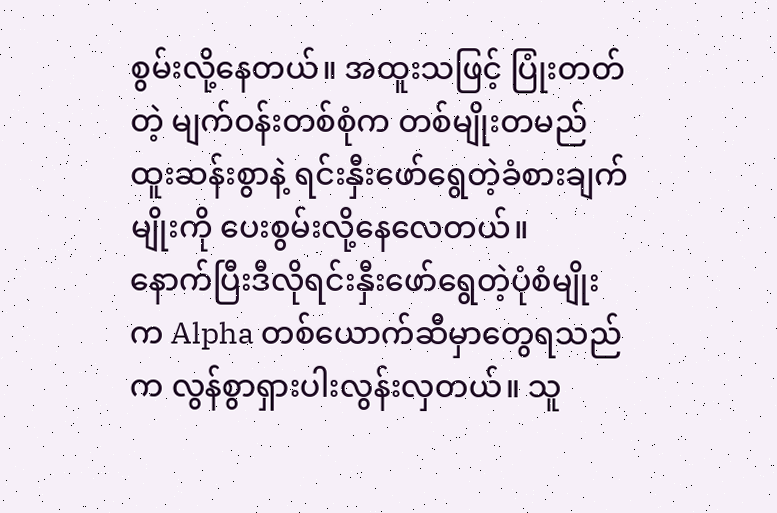စွမ်းလို့နေတယ်။ အထူးသဖြင့် ပြုံးတတ်တဲ့ မျက်ဝန်းတစ်စုံက တစ်မျိုးတမည်ထူးဆန်းစွာနဲ့ ရင်းနှီးဖော်ရွေတဲ့ခံစားချက်မျိုးကို ပေးစွမ်းလို့နေလေတယ်။
နောက်ပြီးဒီလိုရင်းနှီးဖော်ရွေတဲ့ပုံစံမျိုးက Alpha တစ်ယောက်ဆီမှာတွေရသည်က လွန်စွာရှားပါးလွန်းလှတယ်။ သူ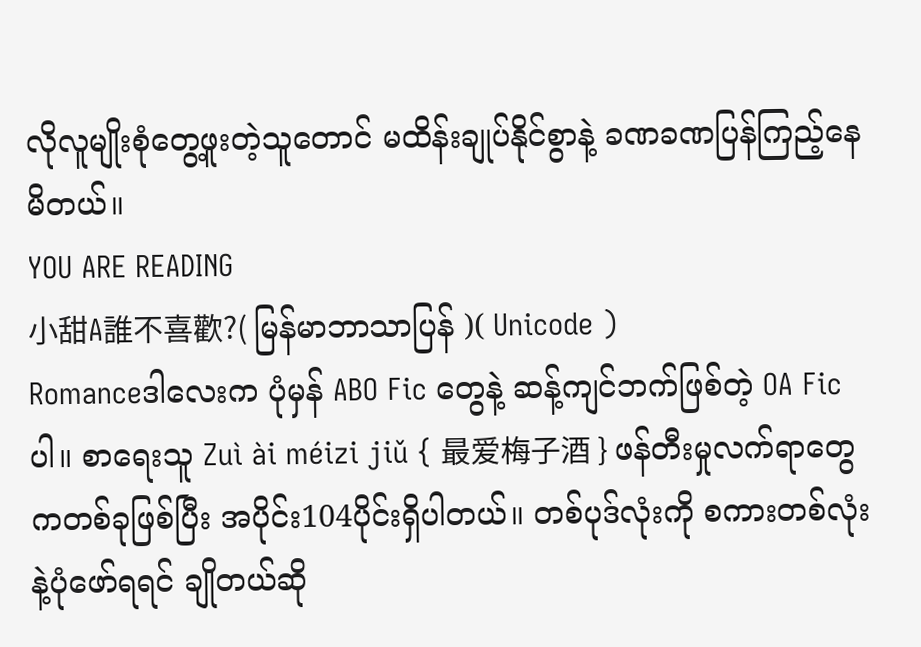လိုလူမျိုးစုံတွေ့ဖူးတဲ့သူတောင် မထိန်းချုပ်နိုင်စွာနဲ့ ခဏခဏပြန်ကြည့်နေမိတယ်။
YOU ARE READING
小甜A誰不喜歡?( မြန်မာဘာသာပြန် )( Unicode )
Romanceဒါလေးက ပုံမှန် ABO Fic တွေနဲ့ ဆန့်ကျင်ဘက်ဖြစ်တဲ့ OA Ficပါ။ စာရေးသူ Zuì ài méizi jiǔ { 最爱梅子酒 } ဖန်တီးမှုလက်ရာတွေကတစ်ခုဖြစ်ပြီး အပိုင်း104ပိုင်းရှိပါတယ်။ တစ်ပုဒ်လုံးကို စကားတစ်လုံးနဲ့ပုံဖော်ရရင် ချိုတယ်ဆို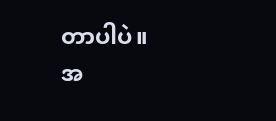တာပါပဲ။
အ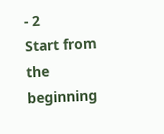- 2
Start from the beginning